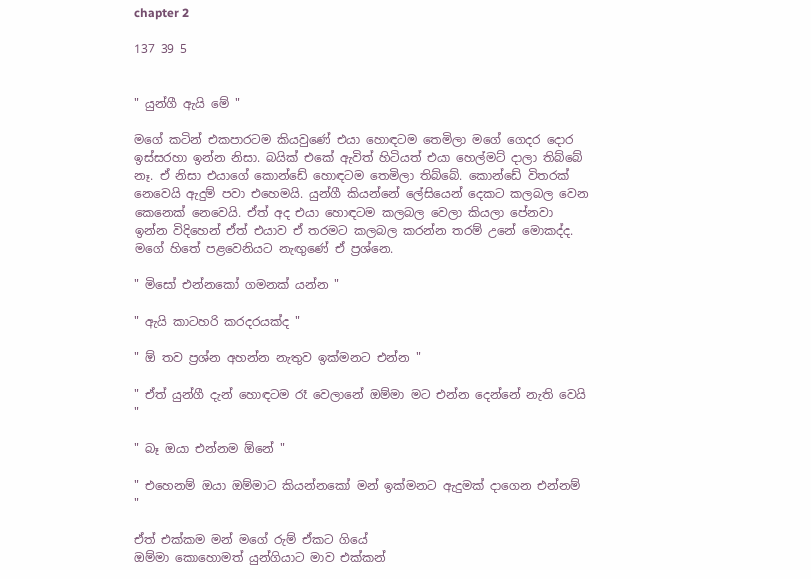chapter 2

137 39 5


" යුන්ගී ඇයි මේ "

මගේ කටින් එකපාරටම කියවුණේ එයා හොඳටම තෙමිලා මගේ ගෙදර දොර ඉස්සරහා ඉන්න නිසා. බයික් එකේ ඇවිත් හිටියත් එයා හෙල්මට් දාලා තිබ්බේ නෑ. ඒ නිසා එයාගේ කොන්ඩේ හොඳටම තෙමිලා තිබ්බේ. කොන්ඩේ විතරක් නෙවෙයි ඇදුම් පවා එහෙමයි. යුන්ගී කියන්නේ ලේසියෙන් දෙකට කලබල වෙන කෙනෙක් නෙවෙයි. ඒත් අද එයා හොඳටම කලබල වෙලා කියලා පේනවා ඉන්න විදිහෙන් ඒත් එයාව ඒ තරමට කලබල කරන්න තරම් උනේ මොකද්ද. මගේ හිතේ පළවෙනියට නැඟුණේ ඒ ප්‍රශ්නෙ.

" මිසෝ එන්නකෝ ගමනක් යන්න "

" ඇයි කාටහරි කරදරයක්ද "

" ඕ තව ප්‍රශ්න අහන්න නැතුව ඉක්මනට එන්න "

" ඒත් යුන්ගී දැන් හොඳටම රෑ වෙලානේ ඔම්මා මට එන්න දෙන්නේ නැති වෙයි "

" බෑ ඔයා එන්නම ඕනේ "

" එහෙනම් ඔයා ඔම්මාට කියන්නකෝ මන් ඉක්මනට ඇදුමක් දාගෙන එන්නම් "

ඒත් එක්කම මන් මගේ රුම් ඒකට ගියේ
ඔම්මා කොහොමත් යුන්ගියාට මාව එක්කන්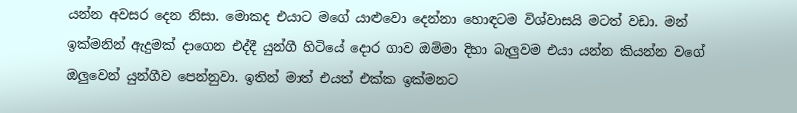යන්න අවසර දෙන නිසා. මොකද එයාට මගේ යාළුවො දෙන්නා හොඳටම විශ්වාසයි මටත් වඩා. මන් ඉක්මනින් ඇදුමක් දාගෙන එද්දී යුන්ගී හිටියේ දොර ගාව ඔම්මා දිහා බැලුවම එයා යන්න කියන්න වගේ ඔලුවෙන් යුන්ගීව පෙන්නුවා. ඉතින් මාත් එයත් එක්ක ඉක්මනට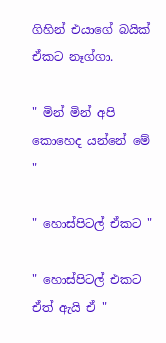ගිහින් එයාගේ බයික් ඒකට නෑග්ගා.

" මින් මින් අපි කොහෙද යන්නේ මේ "

" හොස්පිටල් ඒකට "

" හොස්පිටල් එකට ඒත් ඇයි ඒ "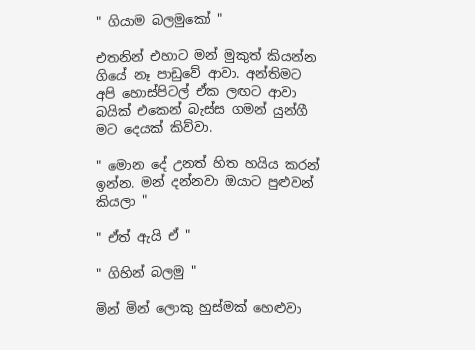" ගියාම බලමුකෝ "

එතනින් එහාට මන් මුකුත් කියන්න ගියේ නෑ පාඩුවේ ආවා. අන්තිමට අපි හොස්පිටල් ඒක ලඟට ආවා බයික් එකෙන් බැස්ස ගමන් යුන්ගී මට දෙයක් කිව්වා.

" මොන දේ උනත් හිත හයිය කරන් ඉන්න. මන් දන්නවා ඔයාට පුළුවන් කියලා "

" ඒත් ඇයි ඒ "

" ගිහින් බලමු "

මින් මින් ලොකු හුස්මක් හෙළුවා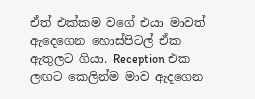ඒත් එක්කම වගේ එයා මාවත් ඇදෙගෙන හොස්පිටල් ඒක ඇතුලට ගියා. Reception එක ලඟට කෙලින්ම මාව ඇදගෙන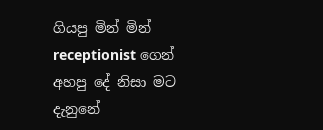ගියපු මින් මින් receptionist ගෙන් අහපු දේ නිසා මට දැනුනේ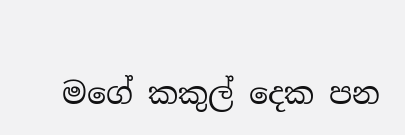මගේ කකුල් දෙක පන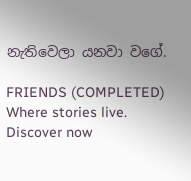නැතිවෙලා යනවා වගේ.

FRIENDS (COMPLETED) Where stories live. Discover now